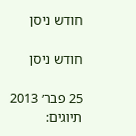חודש ניסן

חודש ניסן

25 פבר׳ 2013
תיוגים: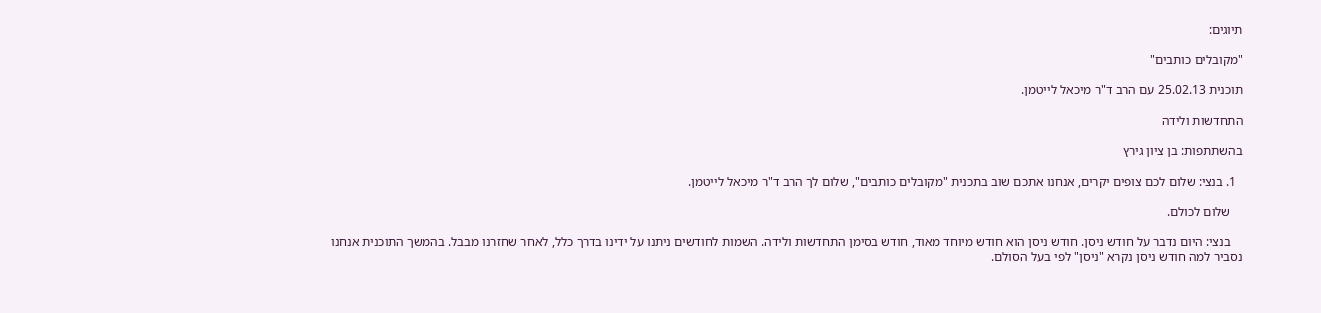תיוגים:

"מקובלים כותבים"

תוכנית 25.02.13 עם הרב ד"ר מיכאל לייטמן.

התחדשות ולידה

בהשתתפות: בן ציון גירץ

  1. בנצי: שלום לכם צופים יקרים, אנחנו אתכם שוב בתכנית "מקובלים כותבים", שלום לך הרב ד"ר מיכאל לייטמן.

    שלום לכולם.

    בנצי: היום נדבר על חודש ניסן. חודש ניסן הוא חודש מיוחד מאוד, חודש בסימן התחדשות ולידה. השמות לחודשים ניתנו על ידינו בדרך כלל, לאחר שחזרנו מבבל. בהמשך התוכנית אנחנו נסביר למה חודש ניסן נקרא "ניסן" לפי בעל הסולם.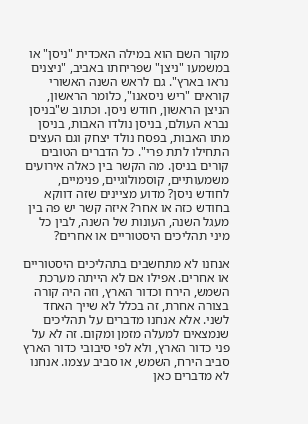מקור השם הוא במילה האכדית "ניסן" או במשמעו "ניצן" שפריחתו באביב, "ניצנים נראו בארץ". גם לראש השנה האשורי קוראים "ריש ניסאנו", כלומר הראשון, הניצן הראשון, חודש ניסן. וכתוב ש"בניסן נברא העולם, בניסן נולדו האבות, בניסן מתו האבות, בפסח נולד יצחק וגם העצים התחילו לתת פרי". כל הדברים הטובים קורים בניסן. מה הקשר בין כאלה אירועים משמעותיים, קוסמולוגיים, פנימיים, לחודש ניסן? מדוע מציינים שזה דווקא בחודש כזה או אחר? איזה קשר יש פה בין מעגל השנה, העונות של השנה, לבין כל מיני תהליכים היסטוריים או אחרים?

אנחנו לא מתחשבים בתהליכים היסטוריים או אחרים. אפילו אם לא הייתה מערכת השמש, הירח וכדור הארץ, וזה היה קורה בצורה אחרת, זה בכלל לא שייך האחד לשני. אלא אנחנו מדברים על תהליכים שנמצאים למעלה מזמן ומקום. זה לא על פני כדור הארץ, ולא לפי סיבובי כדור הארץ סביב הירח, השמש, או סביב עצמו. אנחנו לא מדברים כאן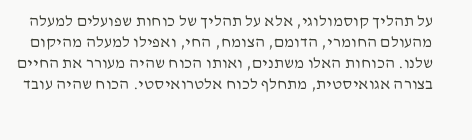על תהליך קוסמולוגי, אלא על תהליך של כוחות שפועלים למעלה מהעולם החומרי, הדומם, הצומח, החי, ואפילו למעלה מהיקום שלנו. הכוחות האלו משתנים, ואותו הכוח שהיה מעורר את החיים בצורה אגואיסטית, מתחלף לכוח אלטרואיסטי. הכוח שהיה עובד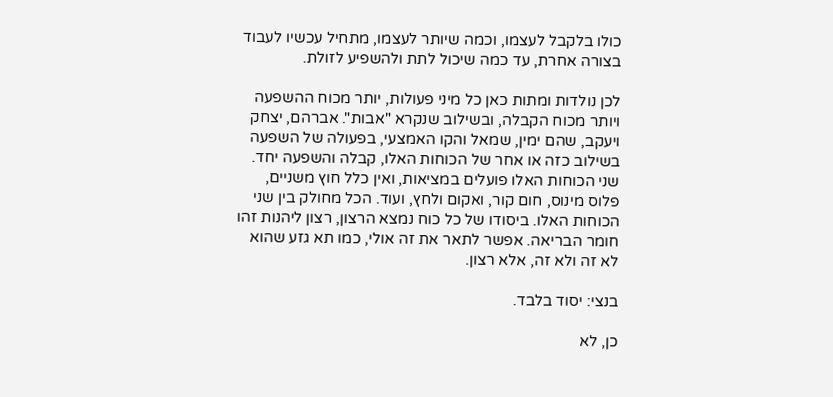כולו בלקבל לעצמו, וכמה שיותר לעצמו, מתחיל עכשיו לעבוד בצורה אחרת, עד כמה שיכול לתת ולהשפיע לזולת.

לכן נולדות ומתות כאן כל מיני פעולות, יותר מכוח ההשפעה ויותר מכוח הקבלה, ובשילוב שנקרא "אבות". אברהם, יצחק ויעקב, שהם ימין, שמאל והקו האמצעי, בפעולה של השפעה בשילוב כזה או אחר של הכוחות האלו, קבלה והשפעה יחד. שני הכוחות האלו פועלים במציאות, ואין כלל חוץ משניים, פלוס מינוס, חום קור, ואקום ולחץ, ועוד. הכל מחולק בין שני הכוחות האלו. ביסודו של כל כוח נמצא הרצון, רצון ליהנות זהו חומר הבריאה. אפשר לתאר את זה אולי, כמו תא גזע שהוא לא זה ולא זה, אלא רצון.

בנצי: יסוד בלבד.

כן, לא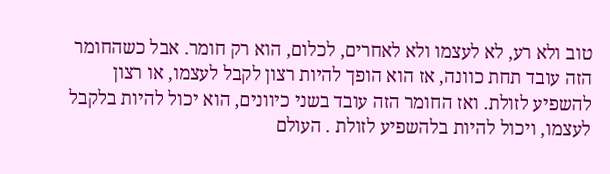טוב ולא רע, לא לעצמו ולא לאחרים, לכלום, הוא רק חומר. אבל כשהחומר הזה עובד תחת כוונה, אז הוא הופך להיות רצון לקבל לעצמו, או רצון להשפיע לזולת. ואז החומר הזה עובד בשני כיוונים, הוא יכול להיות בלקבל לעצמו, ויכול להיות בלהשפיע לזולת . העולם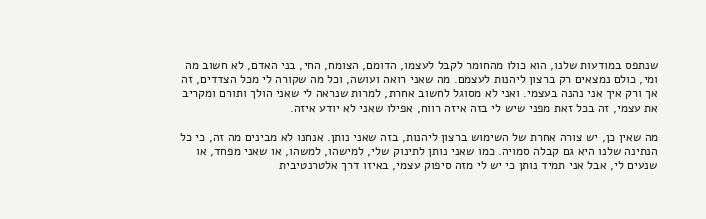שנתפס במודעות שלנו, הוא כולו מהחומר לקבל לעצמו, הדומם, הצומח, החי, בני האדם, לא חשוב מה ומי, כולם נמצאים רק ברצון ליהנות לעצמם. מה שאני רואה ועושה, וכל מה שקורה לי מכל הצדדים, זה אך ורק איך אני נהנה בעצמי. ואני לא מסוגל לחשוב אחרת, למרות שנראה לי שאני הולך ותורם ומקריב את עצמי, זה בכל זאת מפני שיש לי בזה איזה רווח, אפילו שאני לא יודע איזה.

מה שאין כן, יש צורה אחרת של השימוש ברצון ליהנות, בזה שאני נותן. אנחנו לא מבינים מה זה, כי כל הנתינה שלנו היא גם קבלה סמויה. כמו שאני נותן לתינוק שלי, למישהו, למשהו, או שאני מפחד, או שנעים לי, אבל אני תמיד נותן כי יש לי מזה סיפוק עצמי, באיזו דרך אלטרנטיבית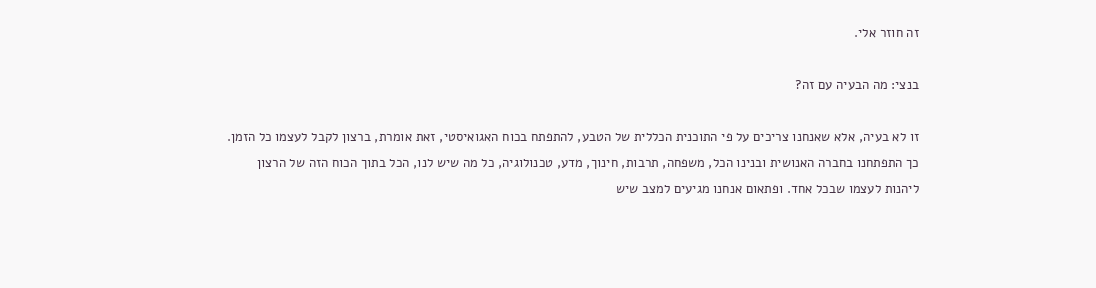זה חוזר אלי.

בנצי: מה הבעיה עם זה?

זו לא בעיה, אלא שאנחנו צריכים על פי התוכנית הכללית של הטבע, להתפתח בכוח האגואיסטי, זאת אומרת, ברצון לקבל לעצמו כל הזמן. כך התפתחנו בחברה האנושית ובנינו הכל, משפחה, תרבות, חינוך, מדע, טכנולוגיה, כל מה שיש לנו, הכל בתוך הכוח הזה של הרצון ליהנות לעצמו שבכל אחד. ופתאום אנחנו מגיעים למצב שיש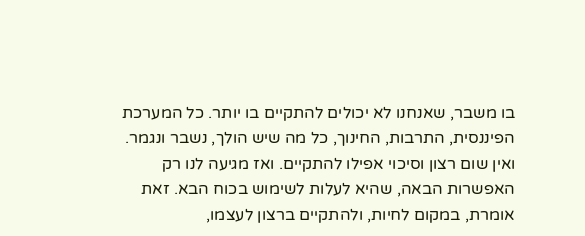בו משבר, שאנחנו לא יכולים להתקיים בו יותר. כל המערכת הפיננסית, התרבות, החינוך, כל מה שיש הולך, נשבר ונגמר. ואין שום רצון וסיכוי אפילו להתקיים. ואז מגיעה לנו רק האפשרות הבאה, שהיא לעלות לשימוש בכוח הבא. זאת אומרת, במקום לחיות, ולהתקיים ברצון לעצמו,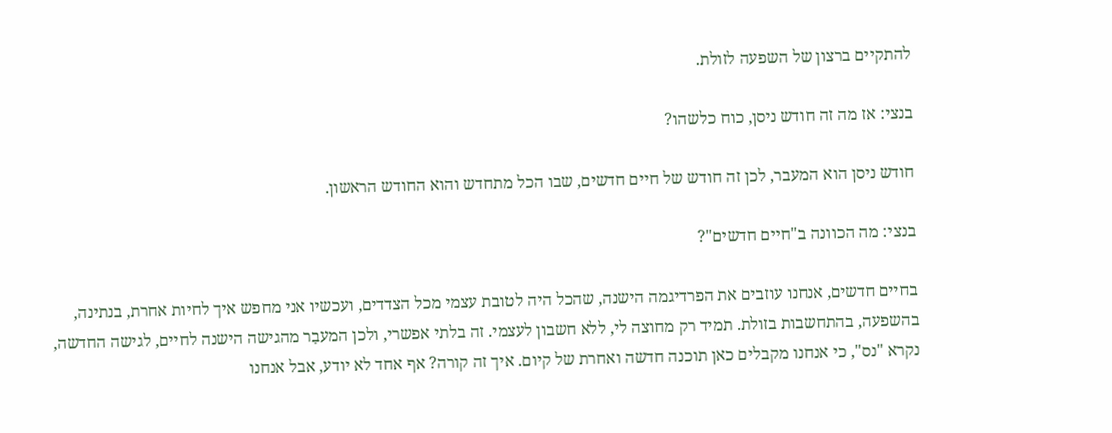להתקיים ברצון של השפעה לזולת.

בנצי: אז מה זה חודש ניסן, כוח כלשהו?

חודש ניסן הוא המעבר, לכן זה חודש של חיים חדשים, שבו הכל מתחדש והוא החודש הראשון.

בנצי: מה הכוונה ב"חיים חדשים"?

בחיים חדשים, אנחנו עוזבים את הפרדיגמה הישנה, שהכל היה לטובת עצמי מכל הצדדים, ועכשיו אני מחפש איך לחיות אחרת, בנתינה, בהשפעה, בהתחשבות בזולת. תמיד רק מחוצה לי, ללא חשבון לעצמי. זה בלתי אפשרי, ולכן המעבַר מהגישה הישנה לחיים, לגישה החדשה, נקרא "נס", כי אנחנו מקבלים כאן תוכנה חדשה ואחרת של קיום. איך זה קורה? אף אחד לא יודע, אבל אנחנו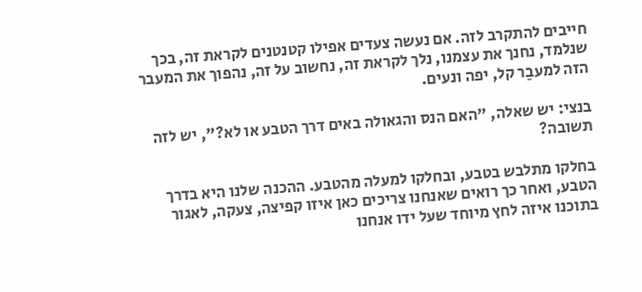חייבים להתקרב לזה. אם נעשה צעדים אפילו קטנטנים לקראת זה, בכך שנלמד, נחנך את עצמנו, נלך לקראת זה, נחשוב על זה, נהפוך את המעבר הזה למעבַר קל, יפה ונעים.

בנצי: יש שאלה, "האם הנס והגאולה באים דרך הטבע או לא?", יש לזה תשובה?

בחלקו מתלבש בטבע, ובחלקו למעלה מהטבע. ההכנה שלנו היא בדרך הטבע, ואחר כך רואים שאנחנו צריכים כאן איזו קפיצה, צעקה, לאגור בתוכנו איזה לחץ מיוחד שעל ידו אנחנו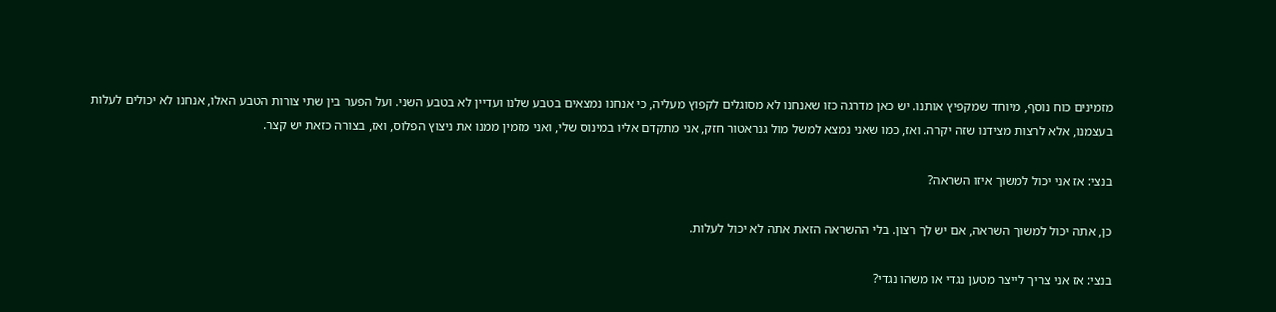מזמינים כוח נוסף, מיוחד שמקפיץ אותנו. יש כאן מדרגה כזו שאנחנו לא מסוגלים לקפוץ מעליה, כי אנחנו נמצאים בטבע שלנו ועדיין לא בטבע השני. ועל הפער בין שתי צורות הטבע האלו, אנחנו לא יכולים לעלות בעצמנו, אלא לרצות מצידנו שזה יקרה. ואז, כמו שאני נמצא למשל מול גנראטור חזק, אני מתקדם אליו במינוס שלי, ואני מזמין ממנו את ניצוץ הפלוס, ואז, בצורה כזאת יש קצר.

בנצי: אז אני יכול למשוך איזו השראה?

כן, אתה יכול למשוך השראה, אם יש לך רצון. בלי ההשראה הזאת אתה לא יכול לעלות.

בנצי: אז אני צריך לייצר מטען נגדי או משהו נגדי?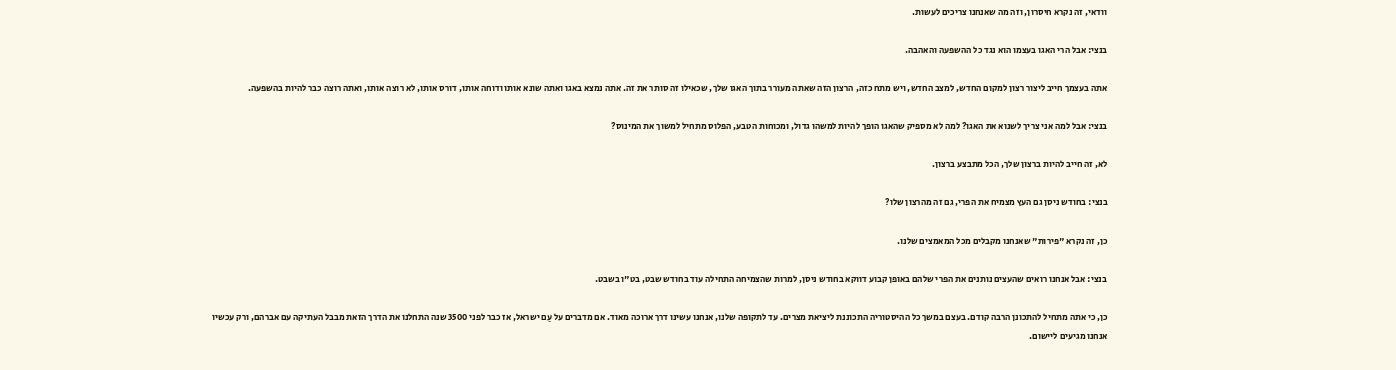וודאי, זה נקרא חיסרון, וזה מה שאנחנו צריכים לעשות.

בנצי: אבל הרי האגו בעצמו הוא נגד כל ההשפעה והאהבה.

אתה בעצמך חייב ליצור רצון למקום החדש, למצב החדש, ויש מתח כזה, הרצון הזה שאתה מעורר בתוך האגו שלך, שכאילו זה סותר את זה. אתה נמצא באגו ואתה שונא אותו ודוחה אותו, דורס אותו, לא רוצה אותו, ואתה רוצה כבר להיות בהשפעה.

בנצי: אבל למה אני צריך לשנוא את האגו? למה לא מספיק שהאגו הופך להיות למשהו גדול, ומכוחות הטבע, הפלוס מתחיל למשוך את המינוס?

לא, זה חייב להיות ברצון שלך, הכל מתבצע ברצון.

בנצי: בחודש ניסן גם העץ מצמיח את הפרי, גם זה מהרצון שלו?

כן, זה נקרא "פירות" שאנחנו מקבלים מכל המאמצים שלנו.

בנצי: אבל אנחנו רואים שהעצים נותנים את הפרי שלהם באופן קבוע דווקא בחודש ניסן, למרות שהצמיחה התחילה עוד בחודש שבט, בט"ו בשבט.

כן, כי אתה מתחיל להתכונן הרבה קודם. בעצם במשך כל ההיסטוריה התכוננת ליציאת מצרים. עד לתקופה שלנו, אנחנו עשינו דרך ארוכה מאוד. אם מדברים על עַם ישראל, אז כבר לפני 3500 שנה התחלנו את הדרך הזאת מבבל העתיקה עם אברהם, ורק עכשיו אנחנו מגיעים ליישום.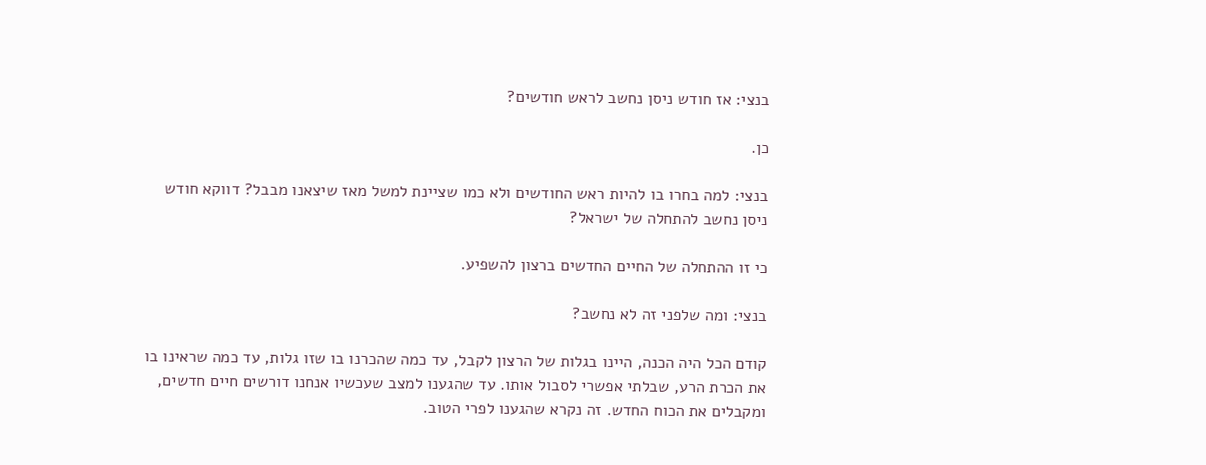בנצי: אז חודש ניסן נחשב לראש חודשים?

כן.

בנצי: למה בחרו בו להיות ראש החודשים ולא כמו שציינת למשל מאז שיצאנו מבבל? דווקא חודש ניסן נחשב להתחלה של ישראל?

כי זו ההתחלה של החיים החדשים ברצון להשפיע.

בנצי: ומה שלפני זה לא נחשב?

קודם הכל היה הכנה, היינו בגלות של הרצון לקבל, עד כמה שהכרנו בו שזו גלות, עד כמה שראינו בו את הכרת הרע, שבלתי אפשרי לסבול אותו. עד שהגענו למצב שעכשיו אנחנו דורשים חיים חדשים, ומקבלים את הכוח החדש. זה נקרא שהגענו לפרי הטוב.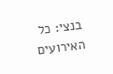בנצי: כל האירועים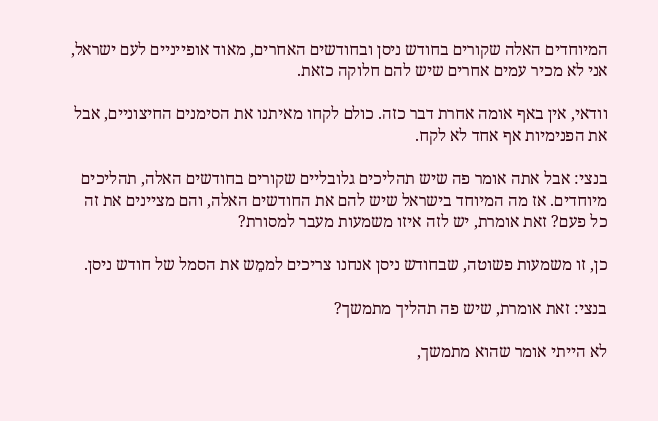המיוחדים האלה שקורים בחודש ניסן ובחודשים האחרים, מאוד אופייניים לעם ישראל, אני לא מכיר עמים אחרים שיש להם חלוקה כזאת.

וודאי, אין באף אומה אחרת דבר כזה. כולם לקחו מאיתנו את הסימנים החיצוניים, אבל את הפנימיות אף אחד לא לקח.

בנצי: אבל אתה אומר פה שיש תהליכים גלובליים שקורים בחודשים האלה, תהליכים מיוחדים. אז מה המיוחד בישראל שיש להם את החודשים האלה, והם מציינים את זה כל פעם? זאת אומרת, יש לזה איזו משמעות מעבר למסורת?

כן, זו משמעות פשוטה, שבחודש ניסן אנחנו צריכים לממֵש את הסמל של חודש ניסן.

בנצי: זאת אומרת, שיש פה תהליך מתמשך?

לא הייתי אומר שהוא מתמשך,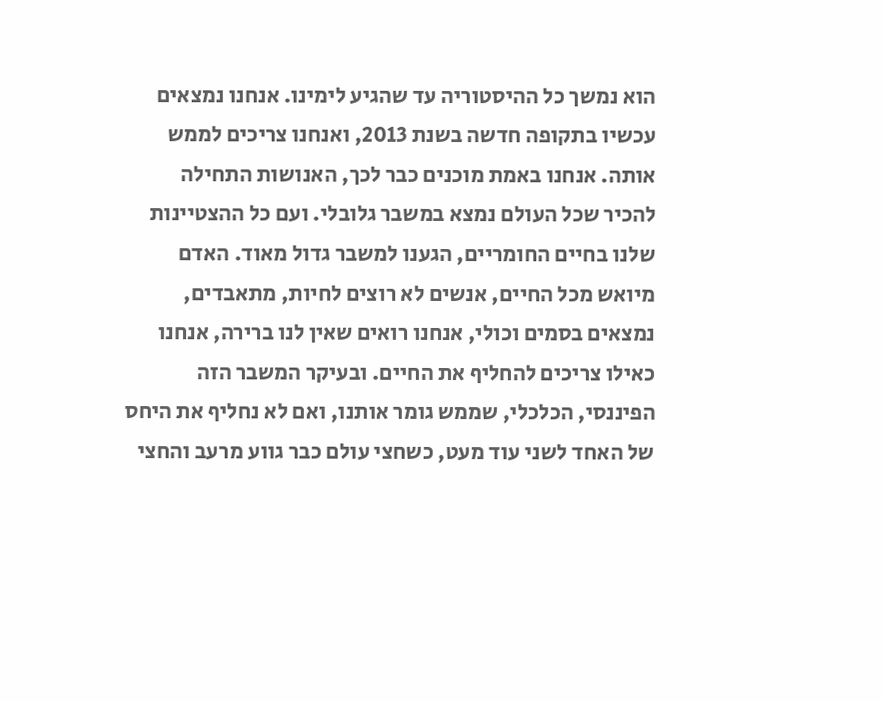הוא נמשך כל ההיסטוריה עד שהגיע לימינו. אנחנו נמצאים עכשיו בתקופה חדשה בשנת 2013, ואנחנו צריכים לממש אותה. אנחנו באמת מוכנים כבר לכך, האנושות התחילה להכיר שכל העולם נמצא במשבר גלובלי. ועם כל ההצטיינות שלנו בחיים החומריים, הגענו למשבר גדול מאוד. האדם מיואש מכל החיים, אנשים לא רוצים לחיות, מתאבדים, נמצאים בסמים וכולי, אנחנו רואים שאין לנו ברירה, אנחנו כאילו צריכים להחליף את החיים. ובעיקר המשבר הזה הפיננסי, הכלכלי, שממש גומר אותנו, ואם לא נחליף את היחס של האחד לשני עוד מעט, כשחצי עולם כבר גווע מרעב והחצי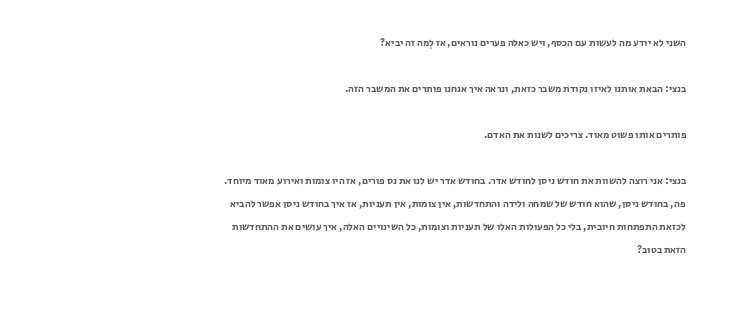השני לא יודע מה לעשות עם הכסף, ויש כאלה פערים נוראים, אז לְמה זה יביא?

בנצי: הבאת אותנו לאיזו נקודת משבר כזאת, ונראה איך אנחנו פותרים את המשבר הזה.

פותרים אותו פשוט מאוד. צריכים לשנות את האדם.

בנצי: אני רוצה להשוות את חודש ניסן לחודש אדר. בחודש אדר יש לנו את נס פורים, אז היו צומות ואירוע מאוד מיוחד. פה, בחודש ניסן, שהוא חודש של שמחה ולידה והתחדשות, אין צומות, אין תעניות, אז איך בחודש ניסן אפשר להביא לכזאת התפתחות חיובית, בלי כל הפעולות האלו של תעניות וצומות, כל השינויים האלה, איך עושים את ההתחדשות הזאת בטוב?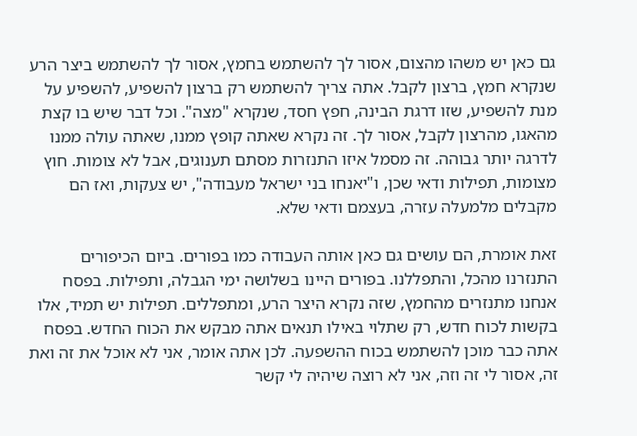גם כאן יש משהו מהצום, אסור לך להשתמש בחמץ, אסור לך להשתמש ביצר הרע שנקרא חמץ, ברצון לקבל. אתה צריך להשתמש רק ברצון להשפיע, להשפיע על מנת להשפיע, שזו דרגת הבינה, חפץ חסד, שנקרא "מצה". וכל דבר שיש בו קצת מהאגו, מהרצון לקבל, אסור לך. זה נקרא שאתה קופץ ממנו, שאתה עולה ממנו לדרגה יותר גבוהה. זה מסמל איזו התנזרות מסתם תענוגים, אבל לא צומות. חוץ מצומות, תפילות ודאי שכן, ו"יאנחו בני ישראל מעבודה", יש צעקות, ואז הם מקבלים מלמעלה עזרה, בעצמם ודאי שלא.

זאת אומרת, הם עושים גם כאן אותה העבודה כמו בפורים. ביום הכיפורים התנזרנו מהכל, והתפללנו. בפורים היינו בשלושה ימי הגבלה, ותפילות. בפסח אנחנו מתנזרים מהחמץ, שזה נקרא היצר הרע, ומתפללים. תפילות יש תמיד, אלו בקשות לכוח חדש, רק שתלוי באילו תנאים אתה מבקש את הכוח החדש. בפסח אתה כבר מוכן להשתמש בכוח ההשפעה. לכן אתה אומר, אני לא אוכל את זה ואת זה, אסור לי זה וזה, אני לא רוצה שיהיה לי קשר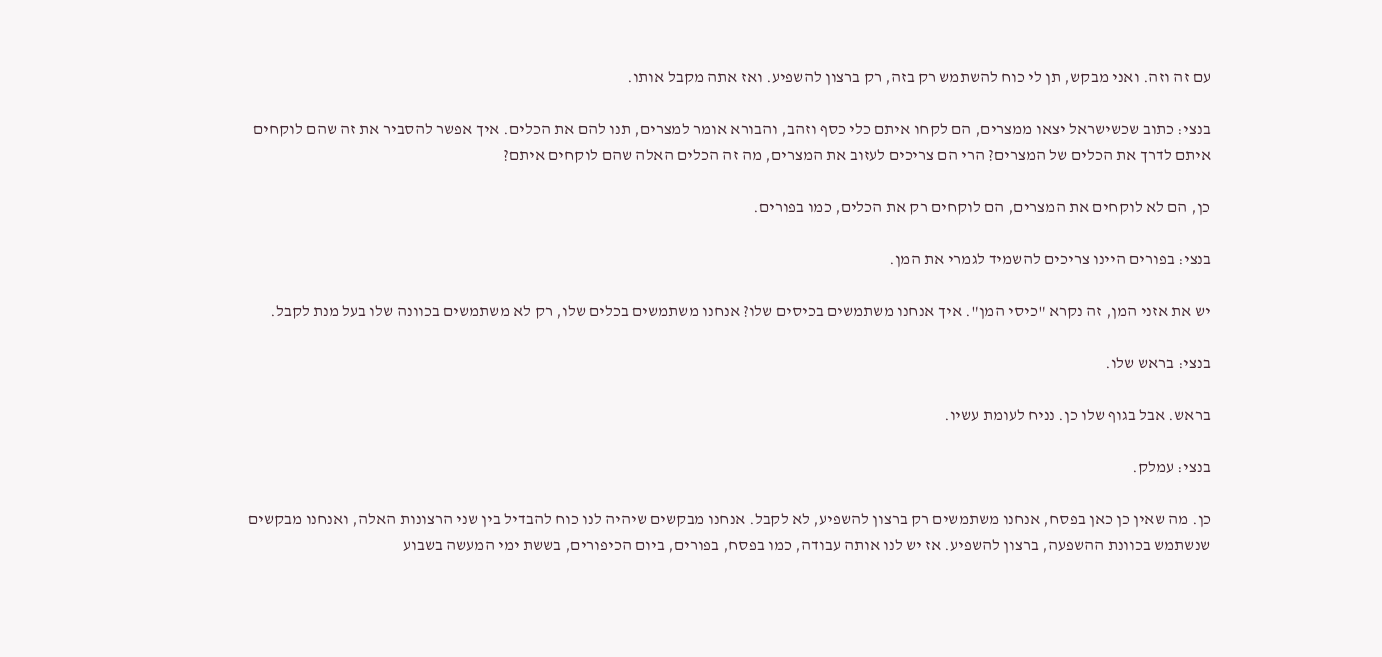עם זה וזה. ואני מבקש, תן לי כוח להשתמש רק בזה, רק ברצון להשפיע. ואז אתה מקבל אותו.

בנצי: כתוב שכשישראל יצאו ממצרים, הם לקחו איתם כלי כסף וזהב, והבורא אומר למצרים, תנו להם את הכלים. איך אפשר להסביר את זה שהם לוקחים איתם לדרך את הכלים של המצרים? הרי הם צריכים לעזוב את המצרים, מה זה הכלים האלה שהם לוקחים איתם?

כן, הם לא לוקחים את המצרים, הם לוקחים רק את הכלים, כמו בפורים.

בנצי: בפורים היינו צריכים להשמיד לגמרי את המן.

יש את אזני המן, זה נקרא "כיסי המן". איך אנחנו משתמשים בכיסים שלו? אנחנו משתמשים בכלים שלו, רק לא משתמשים בכוונה שלו בעל מנת לקבל.

בנצי: בראש שלו.

בראש. אבל בגוף שלו כן. נניח לעומת עשיו.

בנצי: עמלק.

כן. מה שאין כן כאן בפסח, אנחנו משתמשים רק ברצון להשפיע, לא לקבל. אנחנו מבקשים שיהיה לנו כוח להבדיל בין שני הרצונות האלה, ואנחנו מבקשים שנשתמש בכוונת ההשפעה, ברצון להשפיע. אז יש לנו אותה עבודה, כמו בפסח, בפורים, ביום הכיפורים, בששת ימי המעשה בשבוע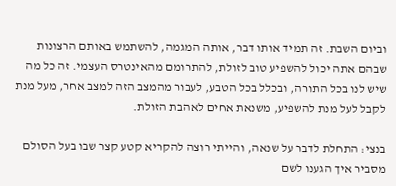וביום השבת. זה תמיד אותו דבר, אותה המגמה, להשתמש באותם הרצונות שבהם אתה יכול להשפיע טוב לזולת, להתרומם מהאינטרס העצמי. זה כל מה שיש לנו בכל התורה, ובכלל בכל הטבע, לעבור מהמצב הזה למצב אחר, מעל מנת לקבל לעל מנת להשפיע, משנאת אחים לאהבת הזולת.

בנצי: התחלת לדבר על שנאה, והייתי רוצה להקריא קטע קצר שבו בעל הסולם מסביר איך הגענו לשם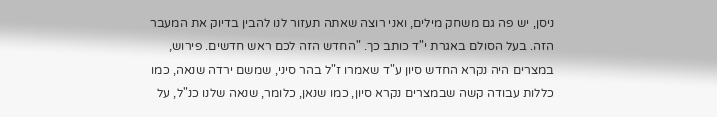ניסן, יש פה גם משחק מילים, ואני רוצה שאתה תעזור לנו להבין בדיוק את המעבר הזה. בעל הסולם באגרת י"ד כותב כך. "החדש הזה לכם ראש חדשים. פירוש, במצרים היה נקרא החדש סיון ע"ד שאמרו ז"ל בהר סיני, שמשם ירדה שנאה, כמו כללות עבודה קשה שבמצרים נקרא סיון, כמו שנאן, כלומר, שנאה שלנו כנ"ל, על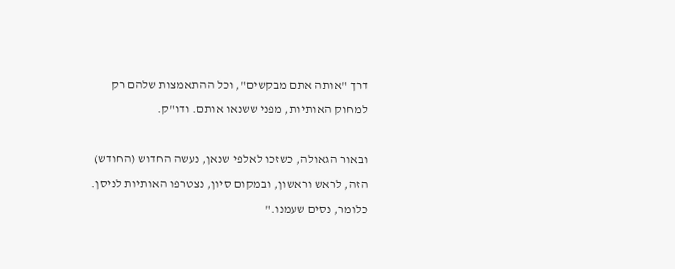דרך "אותה אתם מבקשים", וכל ההתאמצות שלהם רק למחוק האותיות, מפני ששנאו אותם. ודו"ק.

ובאור הגאולה, כשזכו לאלפי שנאן, נעשה החדוש (החודש) הזה, לראש וראשון, ובמקום סיון, נצטרפו האותיות לניסן. כלומר, נסים שעמנו."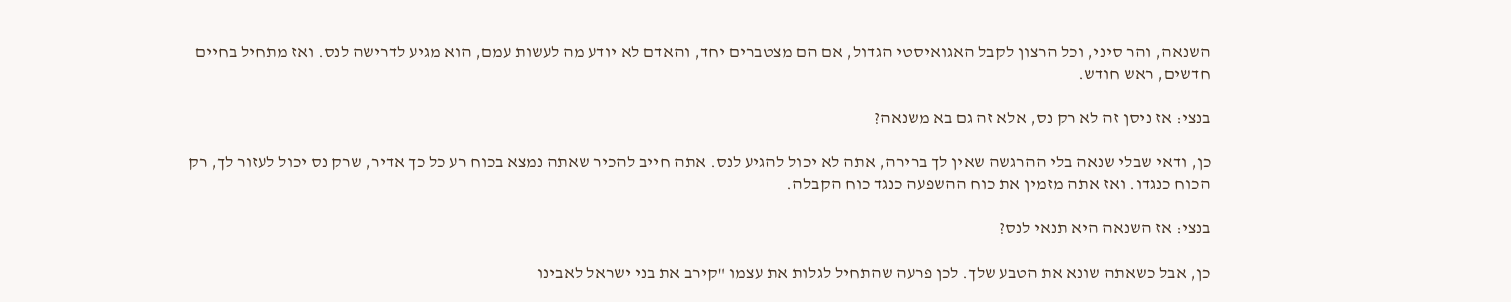השנאה, והר סיני, וכל הרצון לקבל האגואיסטי הגדול, אם הם מצטברים יחד, והאדם לא יודע מה לעשות עמם, הוא מגיע לדרישה לנס. ואז מתחיל בחיים חדשים, ראש חודש.

בנצי: אז ניסן זה לא רק נס, אלא זה גם בא משנאה?

כן, ודאי שבלי שנאה בלי ההרגשה שאין לך ברירה, אתה לא יכול להגיע לנס. אתה חייב להכיר שאתה נמצא בכוח רע כל כך אדיר, שרק נס יכול לעזור לך, רק הכוח כנגדו. ואז אתה מזמין את כוח ההשפעה כנגד כוח הקבלה.

בנצי: אז השנאה היא תנאי לנס?

כן, אבל כשאתה שונא את הטבע שלך. לכן פרעה שהתחיל לגלות את עצמו "קירב את בני ישראל לאבינו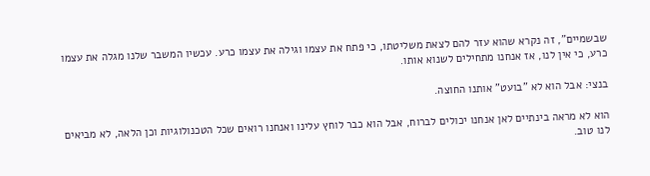שבשמיים", זה נקרא שהוא עזר להם לצאת משליטתו, כי פתח את עצמו וגילה את עצמו כרע. עכשיו המשבר שלנו מגלה את עצמו כרע, כי אין לנו, אז אנחנו מתחילים לשנוא אותו.

בנצי: אבל הוא לא "בועט" אותנו החוצה.

הוא לא מראה בינתיים לאן אנחנו יכולים לברוח, אבל הוא כבר לוחץ עלינו ואנחנו רואים שכל הטכנולוגיות וכן הלאה, לא מביאים לנו טוב.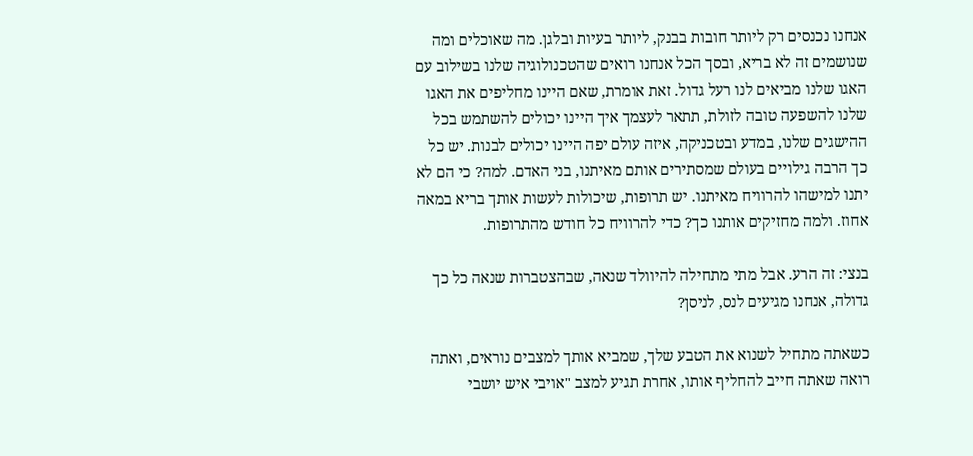אנחנו נכנסים רק ליותר חובות בבנק, ליותר בעיות ובלגן. מה שאוכלים ומה שנושמים זה לא בריא, ובסך הכל אנחנו רואים שהטכנולוגיה שלנו בשילוב עם האגו שלנו מביאים לנו רעל גדול. זאת אומרת, שאם היינו מחליפים את האגו שלנו להשפעה טובה לזולת, תתאר לעצמך איך היינו יכולים להשתמש בכל ההישגים שלנו, במדע ובטכניקה, איזה עולם יפה היינו יכולים לבנות. יש כל כך הרבה גילויים בעולם שמסתירים אותם מאיתנו, בני האדם. למה? כי הם לא יתנו למישהו להרוויח מאיתנו. יש תרופות, שיכולות לעשות אותך בריא במאה אחוז. ולמה מחזיקים אותנו כך? כדי להרוויח כל חודש מהתרופות.

בנצי: זה הרע. אבל מתי מתחילה להיוולד שנאה, שבהצטברות שנאה כל כך גדולה, אנחנו מגיעים לנס, לניסן?

כשאתה מתחיל לשנוא את הטבע שלך, שמביא אותך למצבים נוראים, ואתה רואה שאתה חייב להחליף אותו, אחרת תגיע למצב "אויבי איש יושבי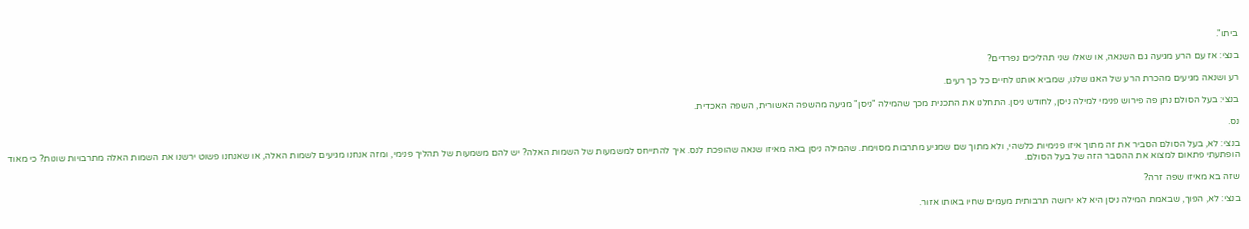ביתו".

בנצי: אז עם הרע מגיעה גם השנאה, או שאלו שני תהליכים נפרדים?

רע ושנאה מגיעים מהכרת הרע של האגו שלנו, שמביא אותנו לחיים כל כך רעים.

בנצי: בעל הסולם נתן פה פירוש פנימי למילה ניסן, לחודש ניסן. התחלנו את התכנית מכך שהמילה "ניסן" מגיעה מהשפה האשורית, השפה האכדית.

נס.

בנצי: לא, בעל הסולם הסביר את זה מתוך איזו פנימיות כלשהי, ולא מתוך שם שמגיע מתרבות מסוימת. שהמילה ניסן באה מאיזו שנאה שהופכת לנס. איך להתייחס למשמעות של השמות האלה? יש להם משמעות של תהליך פנימי, ומזה אנחנו מגיעים לשמות האלה, או שאנחנו פשוט ירשנו את השמות האלה מתרבויות שונות? כי מאוד הופתעתי פתאום למצוא את ההסבר הזה של בעל הסולם.

שזה בא מאיזו שפה זרה?

בנצי: לא, הפוך, שבאמת המילה ניסן היא לא ירושה תרבותית מעמים שחיו באותו אזור.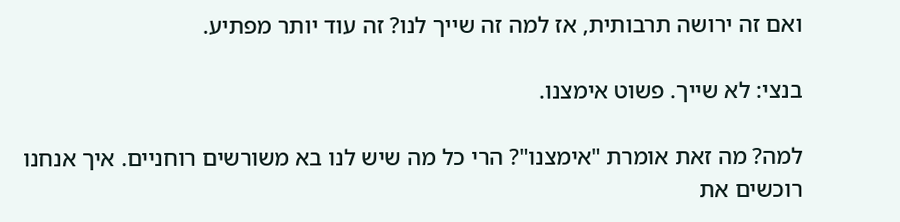ואם זה ירושה תרבותית, אז למה זה שייך לנו? זה עוד יותר מפתיע.

בנצי: לא שייך. פשוט אימצנו.

למה? מה זאת אומרת "אימצנו"? הרי כל מה שיש לנו בא משורשים רוחניים. איך אנחנו רוכשים את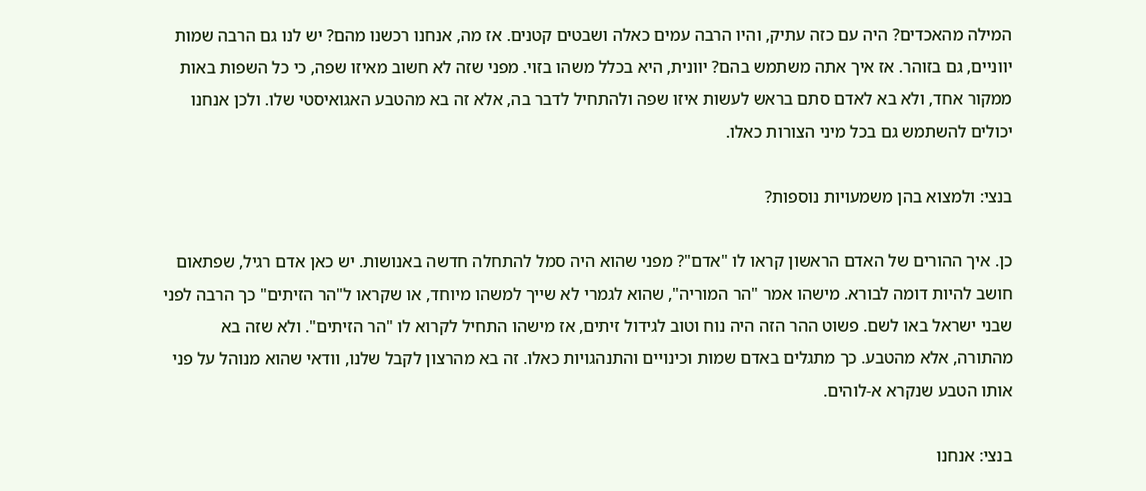המילה מהאכדים? היה עם כזה עתיק, והיו הרבה עמים כאלה ושבטים קטנים. אז מה, אנחנו רכשנו מהם? יש לנו גם הרבה שמות יווניים, גם בזוהר. אז איך אתה משתמש בהם? יוונית, היא בכלל משהו בזוי. מפני שזה לא חשוב מאיזו שפה, כי כל השפות באות ממקור אחד, ולא בא לאדם סתם בראש לעשות איזו שפה ולהתחיל לדבר בה, אלא זה בא מהטבע האגואיסטי שלו. ולכן אנחנו יכולים להשתמש גם בכל מיני הצורות כאלו.

בנצי: ולמצוא בהן משמעויות נוספות?

כן. איך ההורים של האדם הראשון קראו לו "אדם"? מפני שהוא היה סמל להתחלה חדשה באנושות. יש כאן אדם רגיל, שפתאום חושב להיות דומה לבורא. מישהו אמר "הר המוריה", שהוא לגמרי לא שייך למשהו מיוחד, או שקראו ל"הר הזיתים" כך הרבה לפני שבני ישראל באו לשם. פשוט ההר הזה היה נוח וטוב לגידול זיתים, אז מישהו התחיל לקרוא לו "הר הזיתים". ולא שזה בא מהתורה, אלא מהטבע. כך מתגלים באדם שמות וכינויים והתנהגויות כאלו. זה בא מהרצון לקבל שלנו, וודאי שהוא מנוהל על פני אותו הטבע שנקרא א-לוהים.

בנצי: אנחנו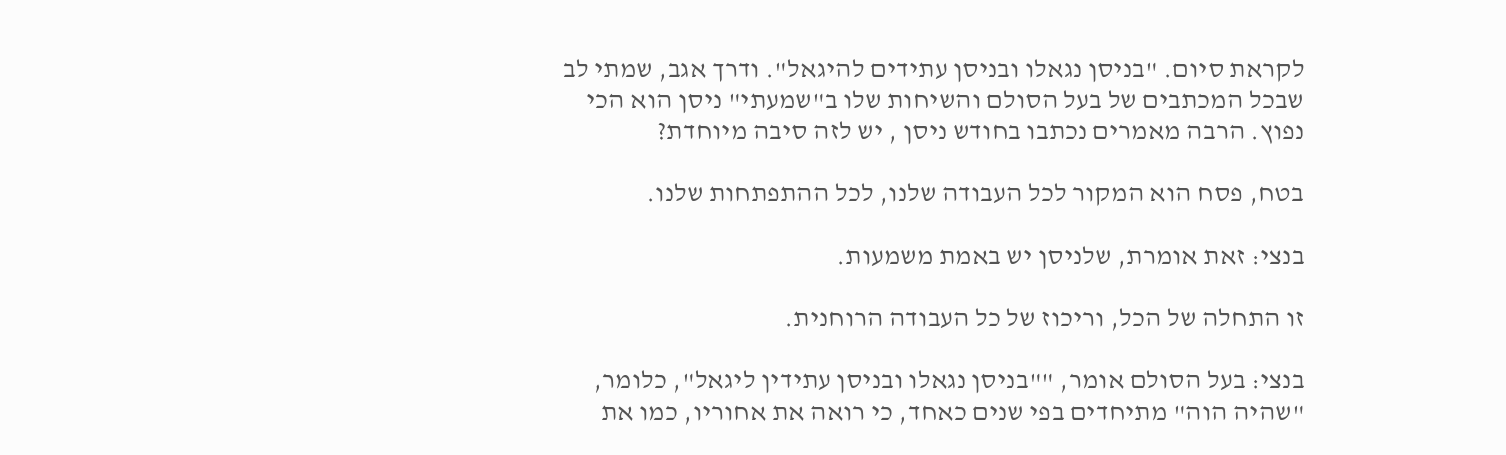לקראת סיום. "בניסן נגאלו ובניסן עתידים להיגאל". ודרך אגב, שמתי לב שבכל המכתבים של בעל הסולם והשיחות שלו ב"שמעתי" ניסן הוא הכי נפוץ. הרבה מאמרים נכתבו בחודש ניסן , יש לזה סיבה מיוחדת?

בטח, פסח הוא המקור לכל העבודה שלנו, לכל ההתפתחות שלנו.

בנצי: זאת אומרת, שלניסן יש באמת משמעות.

זו התחלה של הכל, וריכוז של כל העבודה הרוחנית.

בנצי: בעל הסולם אומר, ""בניסן נגאלו ובניסן עתידין ליגאל", כלומר, "שהיה הוה" מתיחדים בפי שנים כאחד, כי רואה את אחוריו, כמו את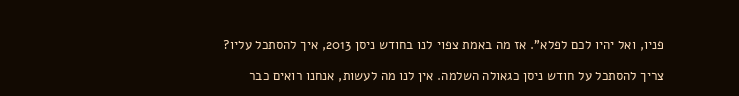פניו, ואל יהיו לכם לפלא". אז מה באמת צפוי לנו בחודש ניסן 2013, איך להסתכל עליו?

צריך להסתכל על חודש ניסן כגאולה השלמה. אין לנו מה לעשות, אנחנו רואים כבר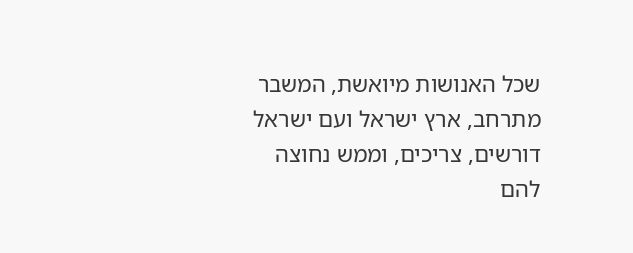שכל האנושות מיואשת, המשבר מתרחב, ארץ ישראל ועם ישראל דורשים, צריכים, וממש נחוצה להם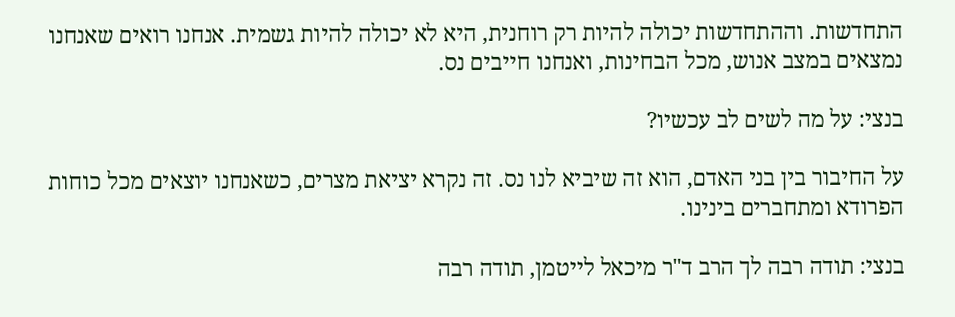התחדשות. וההתחדשות יכולה להיות רק רוחנית, היא לא יכולה להיות גשמית. אנחנו רואים שאנחנו נמצאים במצב אנוש, מכל הבחינות, ואנחנו חייבים נס.

בנצי: על מה לשים לב עכשיו?

על החיבור בין בני האדם, הוא זה שיביא לנו נס. זה נקרא יציאת מצרים, כשאנחנו יוצאים מכל כוחות הפרודא ומתחברים בינינו.

בנצי: תודה רבה לך הרב ד"ר מיכאל לייטמן, תודה רבה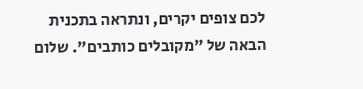לכם צופים יקרים, ונתראה בתכנית הבאה של "מקובלים כותבים". שלום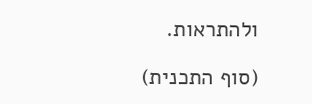ולהתראות.

(סוף התכנית)